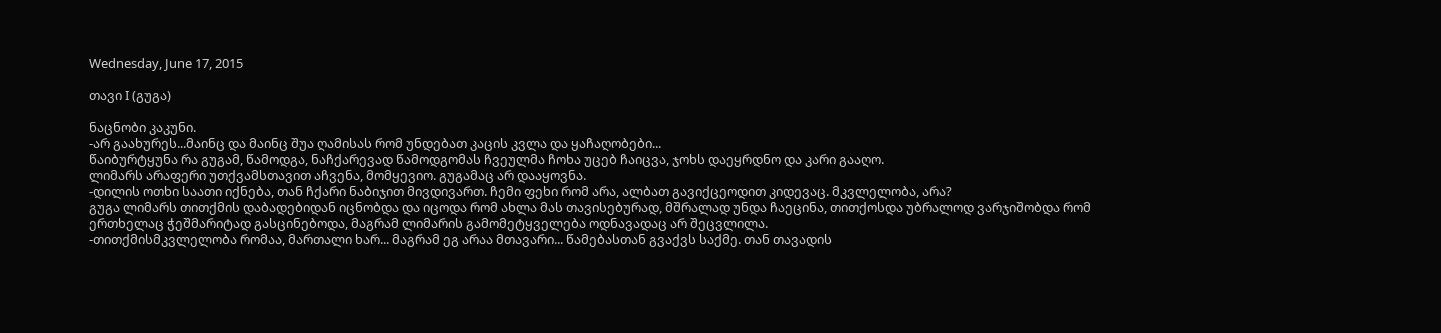Wednesday, June 17, 2015

თავი I (გუგა)

ნაცნობი კაკუნი.
-არ გაახურეს...მაინც და მაინც შუა ღამისას რომ უნდებათ კაცის კვლა და ყაჩაღობები...
წაიბურტყუნა რა გუგამ, წამოდგა, ნაჩქარევად წამოდგომას ჩვეულმა ჩოხა უცებ ჩაიცვა, ჯოხს დაეყრდნო და კარი გააღო.
ლიმარს არაფერი უთქვამსთავით აჩვენა, მომყევიო. გუგამაც არ დააყოვნა.
-დილის ოთხი საათი იქნება, თან ჩქარი ნაბიჯით მივდივართ. ჩემი ფეხი რომ არა, ალბათ გავიქცეოდით კიდევაც. მკვლელობა, არა?
გუგა ლიმარს თითქმის დაბადებიდან იცნობდა და იცოდა რომ ახლა მას თავისებურად, მშრალად უნდა ჩაეცინა, თითქოსდა უბრალოდ ვარჯიშობდა რომ ერთხელაც ჭეშმარიტად გასცინებოდა, მაგრამ ლიმარის გამომეტყველება ოდნავადაც არ შეცვლილა.
-თითქმისმკვლელობა რომაა, მართალი ხარ... მაგრამ ეგ არაა მთავარი... წამებასთან გვაქვს საქმე. თან თავადის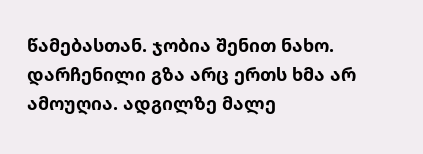წამებასთან. ჯობია შენით ნახო.
დარჩენილი გზა არც ერთს ხმა არ ამოუღია. ადგილზე მალე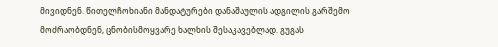მივიდნენ. წითელჩოხიანი მანდატურები დანაშაულის ადგილის გარშემო მოძრაობდნენ, ცნობისმოყვარე ხალხის შესაკავებლად. გუგას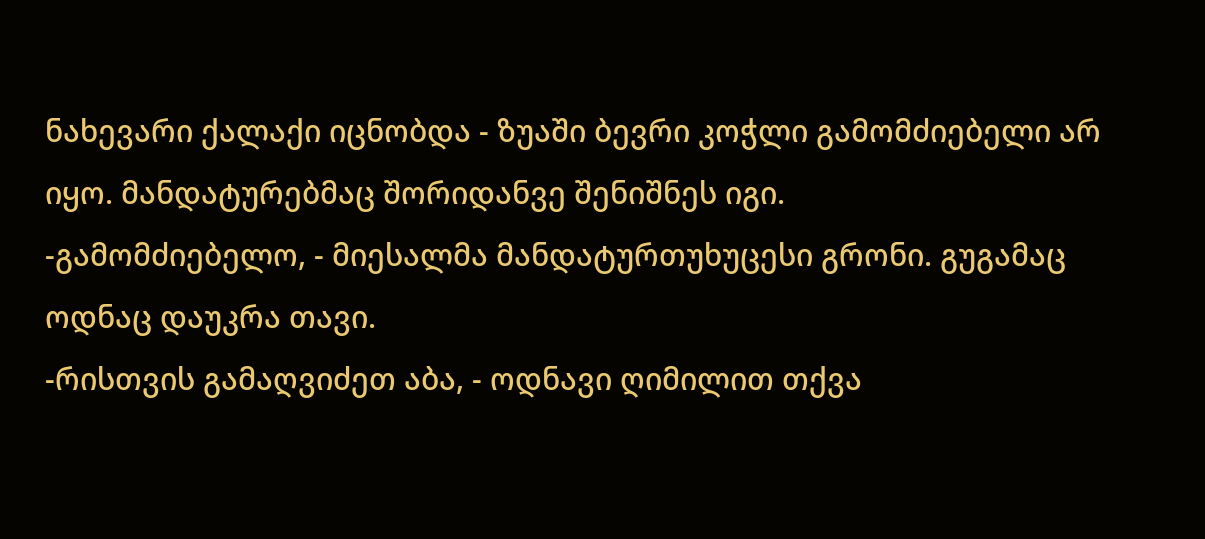ნახევარი ქალაქი იცნობდა - ზუაში ბევრი კოჭლი გამომძიებელი არ იყო. მანდატურებმაც შორიდანვე შენიშნეს იგი.
-გამომძიებელო, - მიესალმა მანდატურთუხუცესი გრონი. გუგამაც ოდნაც დაუკრა თავი.
-რისთვის გამაღვიძეთ აბა, - ოდნავი ღიმილით თქვა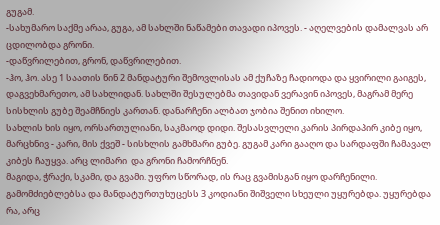გუგამ.
-სახუმარო საქმე არაა, გუგა, ამ სახლში ნაწამები თავადი იპოვეს. - აღელვების დამალვას არ ცდილობდა გრონი.
-დაწვრილებით, გრონ, დაწვრილებით.
-ჰო, ჰო. ასე 1 საათის წინ 2 მანდატური შემოვლისას ამ ქუჩაზე ჩადიოდა და ყვირილი გაიგეს, დაგვეხმარეთო, ამ სახლიდან. სახლში შესულებმა თავიდან ვერავინ იპოვეს, მაგრამ მერე სისხლის გუბე შეამჩნიეს კართან. დანარჩენი ალბათ ჯობია შენით იხილო.
სახლის ხის იყო, ორსართულიანი, საკმაოდ დიდი. შესასვლელი კარის პირდაპირ კიბე იყო, მარცხნივ - კარი, მის ქვეშ - სისხლის გამხმარი გუბე. გუგამ კარი გააღო და სარდაფში ჩამავალ კიბეს ჩაუყვა. არც ლიმარი  და გრონი ჩამორჩნენ.
მაგიდა, ჭრაქი, სკამი, და გვამი. უფრო სწორად, ის რაც გვამისგან იყო დარჩენილი. გამომძიებლებსა და მანდატურთუხუცესს 3 კოდიანი შიშველი სხეული უყურებდა. უყურებდა რა, არც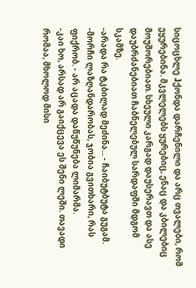სიცოცხლე ჰქონდა დარჩენილი და არც თვალები, რომ ეყურებინა. მკვლელებს ყურებიც, ენაც და კბილებიც მოუშორებიათ. სხეული კარგად დაუსერავთ და ასე დაუბრძანებიათ ჩაბნელებულ სარდაფში მდგომ სკამზე.
-არადა რა ტკბილად მეძინა... - ჩაიბუტბუტა გუგამ.
-მორჩი ლაზღანდარობას, ჯობია გვითხარი, რას ფიქრობ. - არ აცადა დაწუწუნება ლიმარმა.
-კაი ხო, არსად არ გაიქცევა ეს შენი ლეში. თავადი რომაა, მხოლოდ მისი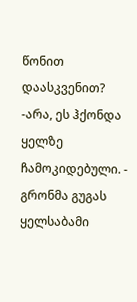წონით დაასკვენით?
-არა, ეს ჰქონდა ყელზე ჩამოკიდებული. - გრონმა გუგას ყელსაბამი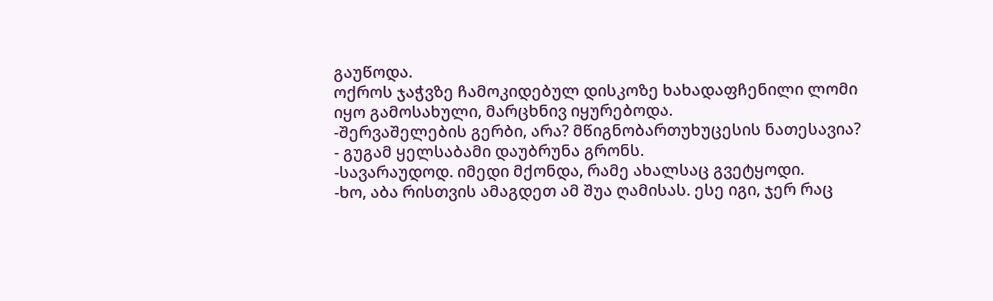გაუწოდა.
ოქროს ჯაჭვზე ჩამოკიდებულ დისკოზე ხახადაფჩენილი ლომი იყო გამოსახული, მარცხნივ იყურებოდა.
-შერვაშელების გერბი, არა? მწიგნობართუხუცესის ნათესავია? - გუგამ ყელსაბამი დაუბრუნა გრონს.
-სავარაუდოდ. იმედი მქონდა, რამე ახალსაც გვეტყოდი.
-ხო, აბა რისთვის ამაგდეთ ამ შუა ღამისას. ესე იგი, ჯერ რაც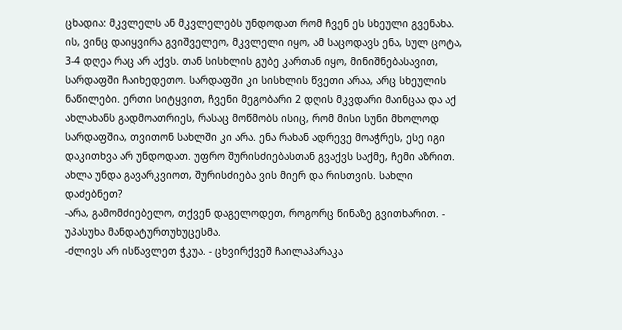ცხადია: მკვლელს ან მკვლელებს უნდოდათ რომ ჩვენ ეს სხეული გვენახა. ის, ვინც დაიყვირა გვიშველეო, მკვლელი იყო, ამ საცოდავს ენა, სულ ცოტა, 3-4 დღეა რაც არ აქვს. თან სისხლის გუბე კართან იყო, მინიშნებასავით, სარდაფში ჩაიხედეთო. სარდაფში კი სისხლის წვეთი არაა, არც სხეულის ნაწილები. ერთი სიტყვით, ჩვენი მეგობარი 2 დღის მკვდარი მაინცაა და აქ ახლახანს გადმოათრიეს, რასაც მოწმობს ისიც, რომ მისი სუნი მხოლოდ სარდაფშია, თვითონ სახლში კი არა. ენა რახან ადრევე მოაჭრეს, ესე იგი დაკითხვა არ უნდოდათ. უფრო შურისძიებასთან გვაქვს საქმე, ჩემი აზრით. ახლა უნდა გავარკვიოთ, შურისძიება ვის მიერ და რისთვის. სახლი დაძებნეთ?
-არა, გამომძიებელო, თქვენ დაგელოდეთ, როგორც წინაზე გვითხარით. - უპასუხა მანდატურთუხუცესმა.
-ძლივს არ ისწავლეთ ჭკუა. - ცხვირქვეშ ჩაილაპარაკა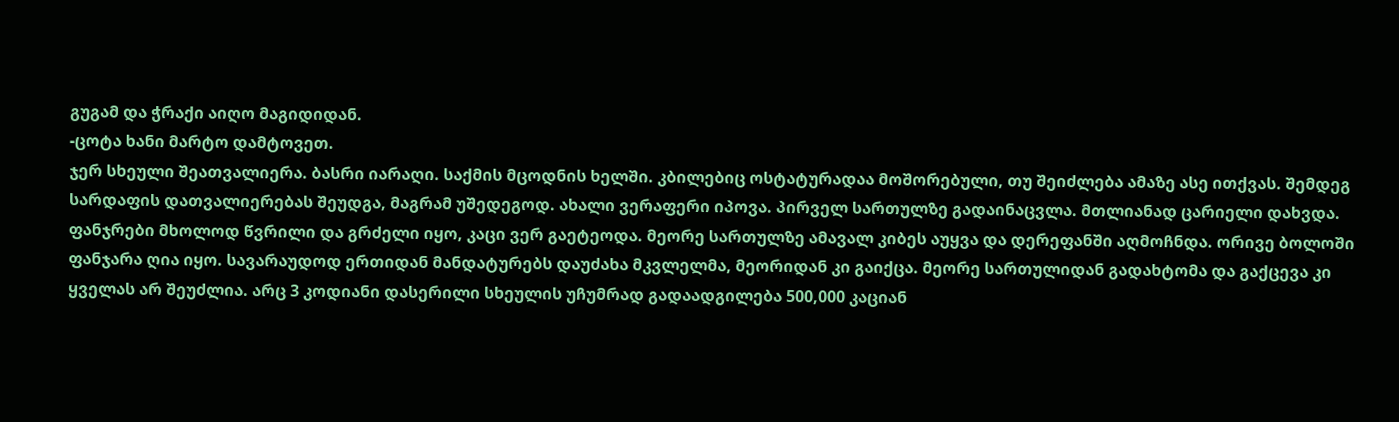გუგამ და ჭრაქი აიღო მაგიდიდან.
-ცოტა ხანი მარტო დამტოვეთ.
ჯერ სხეული შეათვალიერა. ბასრი იარაღი. საქმის მცოდნის ხელში. კბილებიც ოსტატურადაა მოშორებული, თუ შეიძლება ამაზე ასე ითქვას. შემდეგ სარდაფის დათვალიერებას შეუდგა, მაგრამ უშედეგოდ. ახალი ვერაფერი იპოვა. პირველ სართულზე გადაინაცვლა. მთლიანად ცარიელი დახვდა. ფანჯრები მხოლოდ წვრილი და გრძელი იყო, კაცი ვერ გაეტეოდა. მეორე სართულზე ამავალ კიბეს აუყვა და დერეფანში აღმოჩნდა. ორივე ბოლოში ფანჯარა ღია იყო. სავარაუდოდ ერთიდან მანდატურებს დაუძახა მკვლელმა, მეორიდან კი გაიქცა. მეორე სართულიდან გადახტომა და გაქცევა კი ყველას არ შეუძლია. არც 3 კოდიანი დასერილი სხეულის უჩუმრად გადაადგილება 500,000 კაციან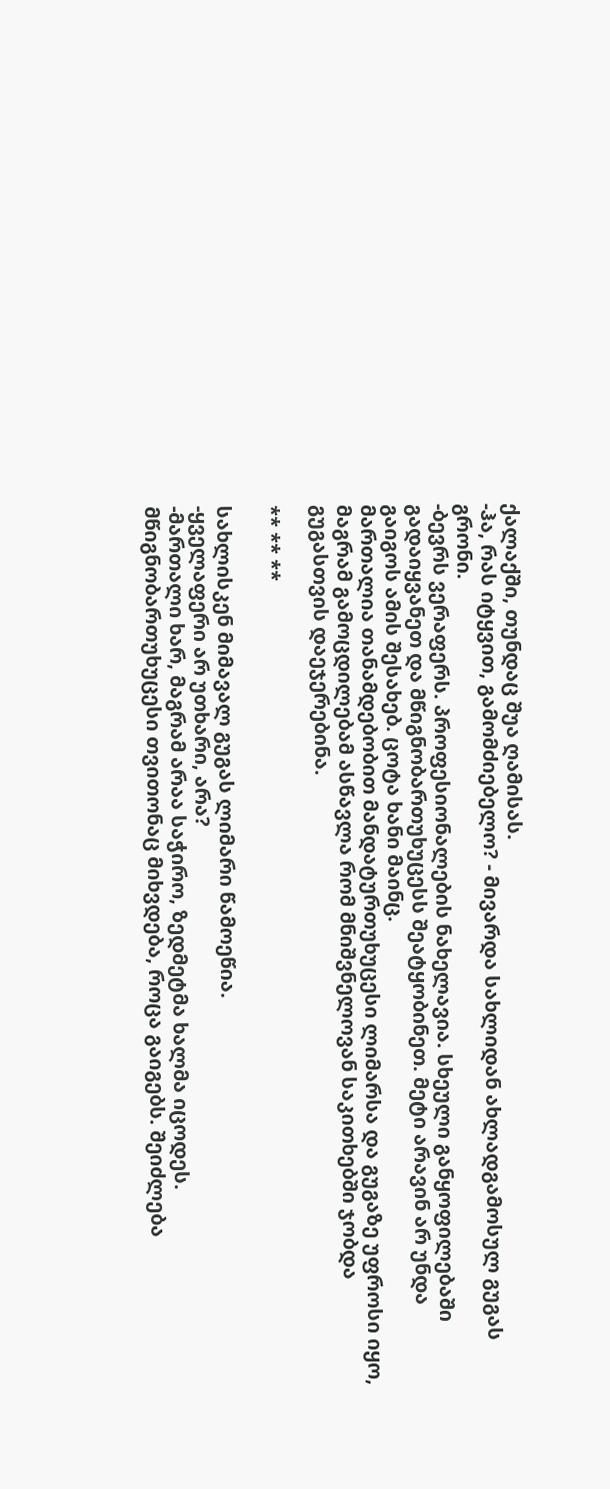ქალაქში, თუნდაც შუა ღამისას.
-ჰა, რას იტყვით, გამომძიებელო? - მივარდა სახლიდან ახლადგამოსულ გუგას გრონი.
-ბევრს ვერაფერს. პროფესიონალების ნახელავია. სხეული განყოფილებაში გადაიყვანეთ და მწიგნობართუხუცესს შეატყობინეთ. მეტი არავინ არ უნდა გაიგოს ამის შესახებ. ცოტა ხანი მაინც.
მართალია თანამდებობით მანდატურთუხუცესი ლიმარსა და გუგაზე უფროსი იყო, მაგრამ გამოცდილებამ ასწავლა რომ მნიშვნელოვან საკითხებში ჯობდა გუგასთვის დაეჯერებინა.

** ** **

სახლისკენ მიმავალ გუგას ლიმარი წამოეწია.
-ყველაფერი არ უთხარი, არა?
-მართალი ხარ, მაგრამ არაა საჭირო, ზედმეტმა ხალმა იცოდეს. მწიგნობართუხუცესი თვითონაც მიხვდება, როცა გაიგებს. შეიძლება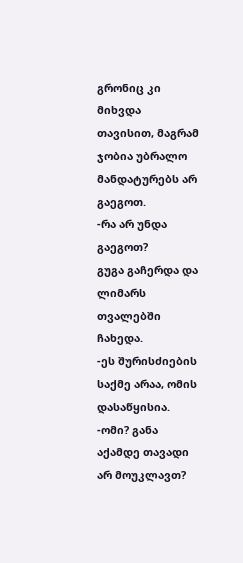გრონიც კი მიხვდა თავისით, მაგრამ ჯობია უბრალო მანდატურებს არ გაეგოთ.
-რა არ უნდა გაეგოთ?
გუგა გაჩერდა და ლიმარს თვალებში ჩახედა.
-ეს შურისძიების საქმე არაა, ომის დასაწყისია.
-ომი? განა აქამდე თავადი არ მოუკლავთ?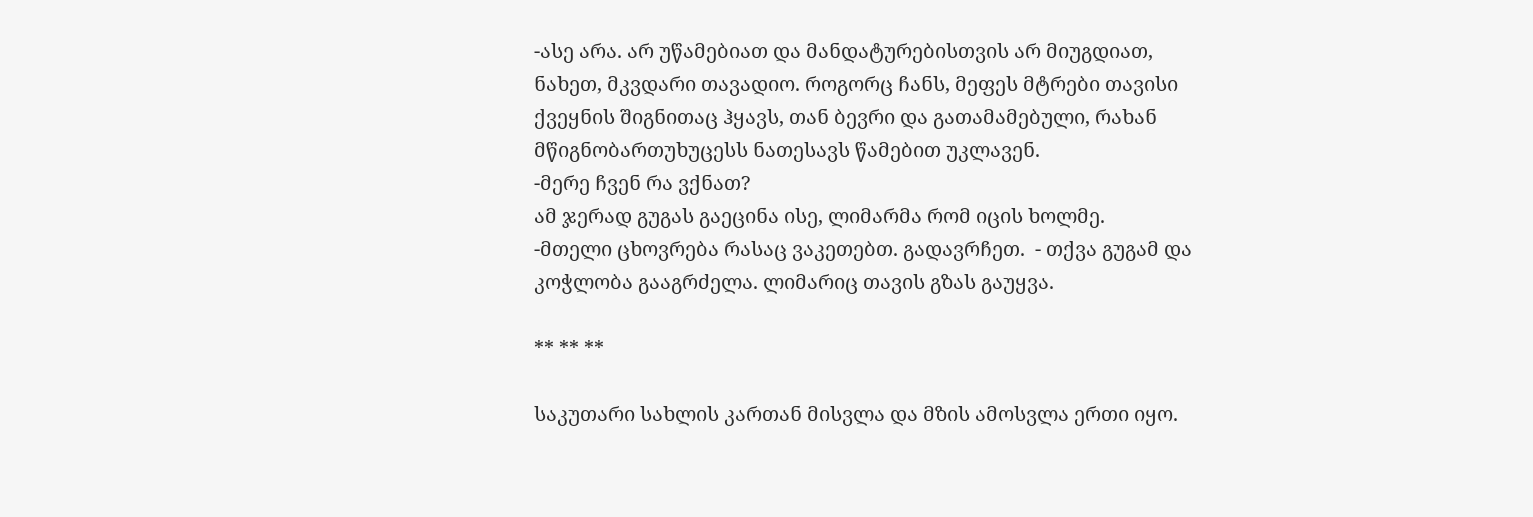-ასე არა. არ უწამებიათ და მანდატურებისთვის არ მიუგდიათ, ნახეთ, მკვდარი თავადიო. როგორც ჩანს, მეფეს მტრები თავისი ქვეყნის შიგნითაც ჰყავს, თან ბევრი და გათამამებული, რახან მწიგნობართუხუცესს ნათესავს წამებით უკლავენ.
-მერე ჩვენ რა ვქნათ?
ამ ჯერად გუგას გაეცინა ისე, ლიმარმა რომ იცის ხოლმე.
-მთელი ცხოვრება რასაც ვაკეთებთ. გადავრჩეთ.  - თქვა გუგამ და კოჭლობა გააგრძელა. ლიმარიც თავის გზას გაუყვა.

** ** **

საკუთარი სახლის კართან მისვლა და მზის ამოსვლა ერთი იყო.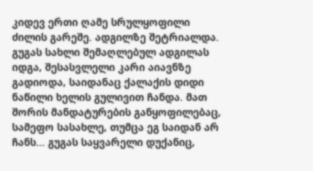კიდევ ერთი ღამე სრულყოფილი ძილის გარეშე. ადგილზე შეტრიალდა. გუგას სახლი შემაღლებულ ადგილას იდგა, შესასვლელი კარი აიავნზე გადიოდა, საიდანაც ქალაქის დიდი ნაწილი ხელის გულივით ჩანდა. მათ შორის მანდატურების განყოფილებაც, სამეფო სასახლე, თუმცა ეგ საიდან არ ჩანს... გუგას საყვარელი დუქანიც,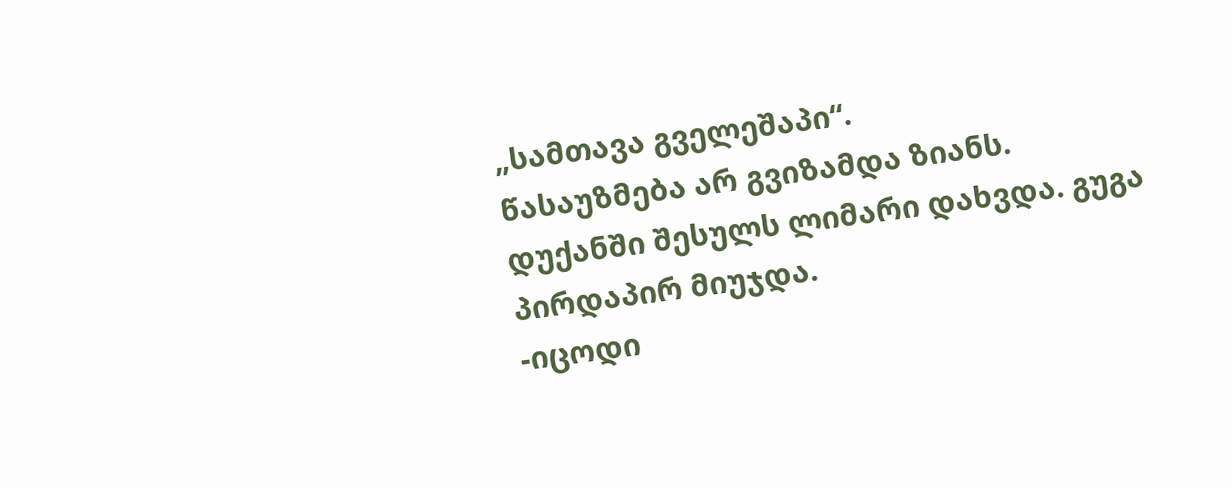„სამთავა გველეშაპი“.
წასაუზმება არ გვიზამდა ზიანს.
დუქანში შესულს ლიმარი დახვდა. გუგა პირდაპირ მიუჯდა.
-იცოდი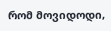რომ მოვიდოდი,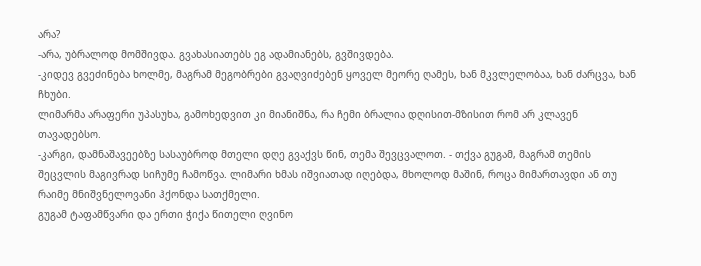არა?
-არა, უბრალოდ მომშივდა. გვახასიათებს ეგ ადამიანებს, გვშივდება.
-კიდევ გვეძინება ხოლმე, მაგრამ მეგობრები გვაღვიძებენ ყოველ მეორე ღამეს, ხან მკვლელობაა, ხან ძარცვა, ხან ჩხუბი.
ლიმარმა არაფერი უპასუხა, გამოხედვით კი მიანიშნა, რა ჩემი ბრალია დღისით-მზისით რომ არ კლავენ თავადებსო.
-კარგი, დამნაშავეებზე სასაუბროდ მთელი დღე გვაქვს წინ, თემა შევცვალოთ. - თქვა გუგამ, მაგრამ თემის შეცვლის მაგივრად სიჩუმე ჩამოწვა. ლიმარი ხმას იშვიათად იღებდა, მხოლოდ მაშინ, როცა მიმართავდი ან თუ რაიმე მნიშვნელოვანი ჰქონდა სათქმელი.
გუგამ ტაფამწვარი და ერთი ჭიქა წითელი ღვინო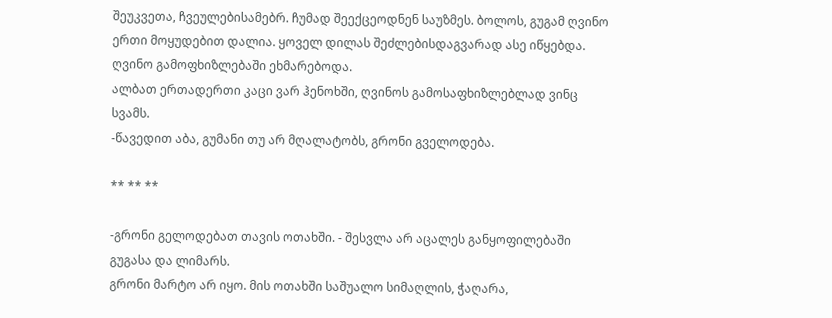შეუკვეთა, ჩვეულებისამებრ. ჩუმად შეექცეოდნენ საუზმეს. ბოლოს, გუგამ ღვინო ერთი მოყუდებით დალია. ყოველ დილას შეძლებისდაგვარად ასე იწყებდა. ღვინო გამოფხიზლებაში ეხმარებოდა.
ალბათ ერთადერთი კაცი ვარ ჰენოხში, ღვინოს გამოსაფხიზლებლად ვინც სვამს.
-წავედით აბა, გუმანი თუ არ მღალატობს, გრონი გველოდება.

** ** **

-გრონი გელოდებათ თავის ოთახში. - შესვლა არ აცალეს განყოფილებაში გუგასა და ლიმარს.
გრონი მარტო არ იყო. მის ოთახში საშუალო სიმაღლის, ჭაღარა,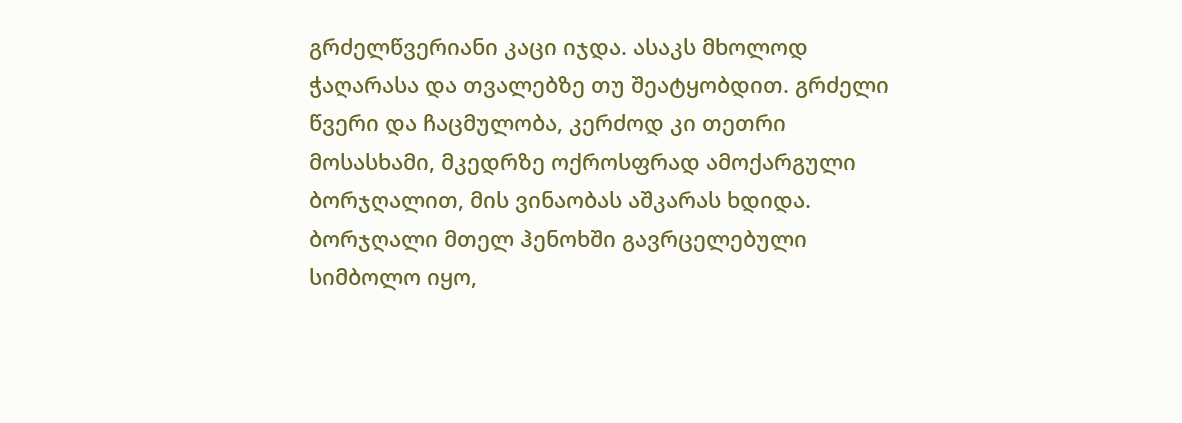გრძელწვერიანი კაცი იჯდა. ასაკს მხოლოდ ჭაღარასა და თვალებზე თუ შეატყობდით. გრძელი წვერი და ჩაცმულობა, კერძოდ კი თეთრი მოსასხამი, მკედრზე ოქროსფრად ამოქარგული ბორჯღალით, მის ვინაობას აშკარას ხდიდა. ბორჯღალი მთელ ჰენოხში გავრცელებული სიმბოლო იყო,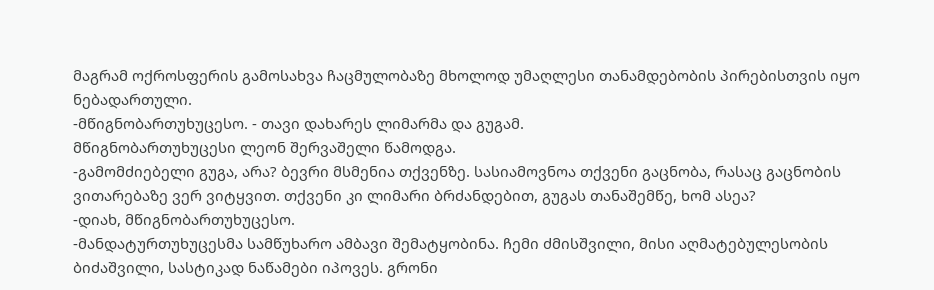მაგრამ ოქროსფერის გამოსახვა ჩაცმულობაზე მხოლოდ უმაღლესი თანამდებობის პირებისთვის იყო ნებადართული.
-მწიგნობართუხუცესო. - თავი დახარეს ლიმარმა და გუგამ.
მწიგნობართუხუცესი ლეონ შერვაშელი წამოდგა.
-გამომძიებელი გუგა, არა? ბევრი მსმენია თქვენზე. სასიამოვნოა თქვენი გაცნობა, რასაც გაცნობის ვითარებაზე ვერ ვიტყვით. თქვენი კი ლიმარი ბრძანდებით, გუგას თანაშემწე, ხომ ასეა?
-დიახ, მწიგნობართუხუცესო.
-მანდატურთუხუცესმა სამწუხარო ამბავი შემატყობინა. ჩემი ძმისშვილი, მისი აღმატებულესობის ბიძაშვილი, სასტიკად ნაწამები იპოვეს. გრონი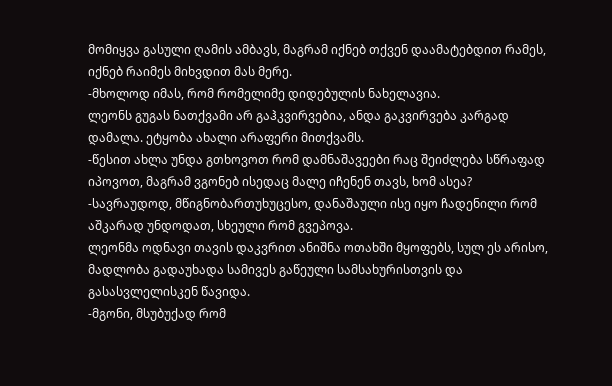მომიყვა გასული ღამის ამბავს, მაგრამ იქნებ თქვენ დაამატებდით რამეს, იქნებ რაიმეს მიხვდით მას მერე.
-მხოლოდ იმას, რომ რომელიმე დიდებულის ნახელავია.
ლეონს გუგას ნათქვამი არ გაჰკვირვებია, ანდა გაკვირვება კარგად დამალა. ეტყობა ახალი არაფერი მითქვამს.
-წესით ახლა უნდა გთხოვოთ რომ დამნაშავეები რაც შეიძლება სწრაფად იპოვოთ, მაგრამ ვგონებ ისედაც მალე იჩენენ თავს, ხომ ასეა?
-სავრაუდოდ, მწიგნობართუხუცესო, დანაშაული ისე იყო ჩადენილი რომ აშკარად უნდოდათ, სხეული რომ გვეპოვა.
ლეონმა ოდნავი თავის დაკვრით ანიშნა ოთახში მყოფებს, სულ ეს არისო, მადლობა გადაუხადა სამივეს გაწეული სამსახურისთვის და გასასვლელისკენ წავიდა.
-მგონი, მსუბუქად რომ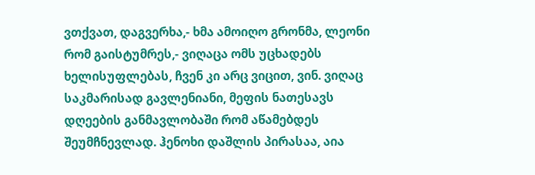ვთქვათ, დაგვერხა,- ხმა ამოიღო გრონმა, ლეონი რომ გაისტუმრეს,- ვიღაცა ომს უცხადებს ხელისუფლებას, ჩვენ კი არც ვიცით, ვინ. ვიღაც საკმარისად გავლენიანი, მეფის ნათესავს დღეების განმავლობაში რომ აწამებდეს შეუმჩნევლად. ჰენოხი დაშლის პირასაა, აია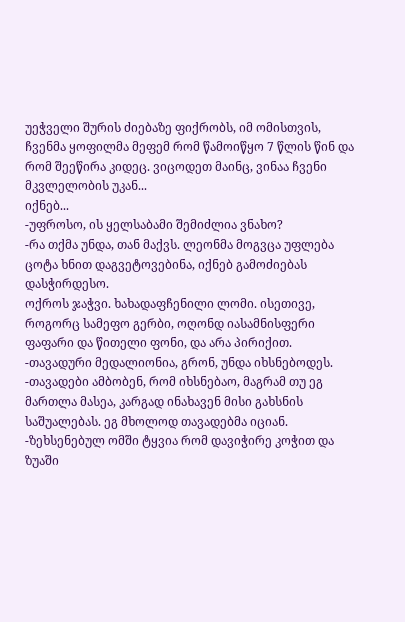უეჭველი შურის ძიებაზე ფიქრობს, იმ ომისთვის, ჩვენმა ყოფილმა მეფემ რომ წამოიწყო 7 წლის წინ და რომ შეეწირა კიდეც. ვიცოდეთ მაინც, ვინაა ჩვენი მკვლელობის უკან...
იქნებ...
-უფროსო, ის ყელსაბამი შემიძლია ვნახო?
-რა თქმა უნდა, თან მაქვს. ლეონმა მოგვცა უფლება ცოტა ხნით დაგვეტოვებინა, იქნებ გამოძიებას დასჭირდესო.
ოქროს ჯაჭვი. ხახადაფჩენილი ლომი. ისეთივე, როგორც სამეფო გერბი, ოღონდ იასამნისფერი ფაფარი და წითელი ფონი, და არა პირიქით.
-თავადური მედალიონია, გრონ, უნდა იხსნებოდეს.
-თავადები ამბობენ, რომ იხსნებაო, მაგრამ თუ ეგ მართლა მასეა, კარგად ინახავენ მისი გახსნის საშუალებას. ეგ მხოლოდ თავადებმა იციან.
-ზეხსენებულ ომში ტყვია რომ დავიჭირე კოჭით და ზუაში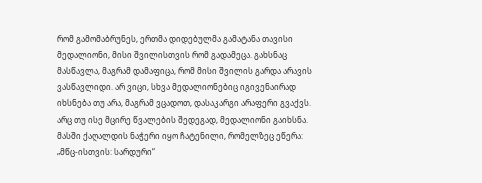რომ გამომაბრუნეს, ერთმა დიდებულმა გამატანა თავისი მედალიონი, მისი შვილისთვის რომ გადამეცა. გახსნაც მასწავლა, მაგრამ დამაფიცა, რომ მისი შვილის გარდა არავის ვასწავლიდი. არ ვიცი, სხვა მედალიონებიც იგივენაირად იხსნება თუ არა, მაგრამ ვცადოთ, დასაკარგი არაფერი გვაქვს.
არც თუ ისე მცირე წვალების შედეგად, მედალიონი გაიხსნა. მასში ქაღალდის ნაჭერი იყო ჩატენილი, რომელზეც ეწერა:
„მწც-ისთვის: სარდური“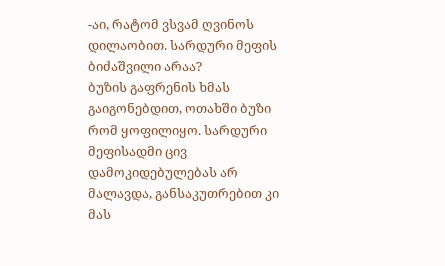-აი, რატომ ვსვამ ღვინოს დილაობით. სარდური მეფის ბიძაშვილი არაა?
ბუზის გაფრენის ხმას გაიგონებდით, ოთახში ბუზი რომ ყოფილიყო. სარდური მეფისადმი ცივ დამოკიდებულებას არ მალავდა, განსაკუთრებით კი მას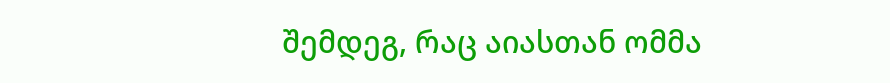შემდეგ, რაც აიასთან ომმა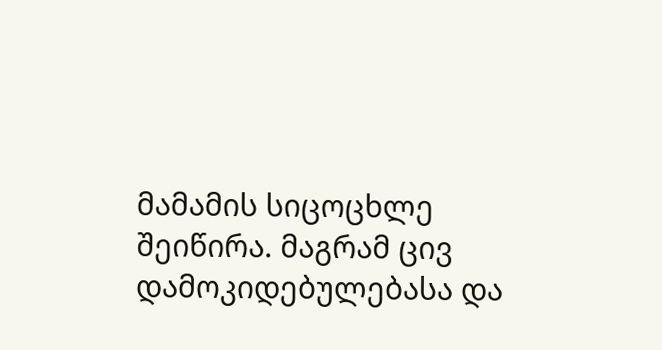მამამის სიცოცხლე შეიწირა. მაგრამ ცივ დამოკიდებულებასა და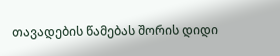თავადების წამებას შორის დიდი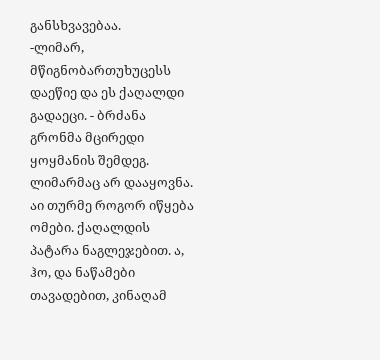განსხვავებაა.
-ლიმარ, მწიგნობართუხუცესს დაეწიე და ეს ქაღალდი გადაეცი. - ბრძანა გრონმა მცირედი ყოყმანის შემდეგ. ლიმარმაც არ დააყოვნა.
აი თურმე როგორ იწყება ომები. ქაღალდის პატარა ნაგლეჯებით. ა, ჰო, და ნაწამები თავადებით, კინაღამ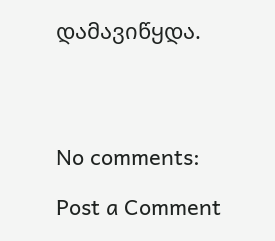დამავიწყდა.




No comments:

Post a Comment